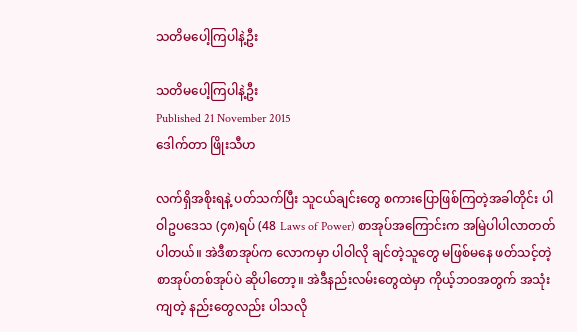သတိမပေါ့ကြပါနဲ့ဦး

သတိမပေါ့ကြပါနဲ့ဦး
Published 21 November 2015
ဒေါက်တာ ဖြိုးသီဟ

လက်ရှိအစိုးရနဲ့ ပတ်သက်ပြီး သူငယ်ချင်းတွေ စကားပြောဖြစ်ကြတဲ့အခါတိုင်း ပါဝါဥပဒေသ (၄၈)ရပ် (48 Laws of Power) စာအုပ်အကြောင်းက အမြဲပါပါလာတတ်ပါတယ်။ အဲဒီစာအုပ်က လောကမှာ ပါဝါလို ချင်တဲ့သူတွေ မဖြစ်မနေ ဖတ်သင့်တဲ့ စာအုပ်တစ်အုပ်ပဲ ဆိုပါတော့။ အဲဒီနည်းလမ်းတွေထဲမှာ ကိုယ့်ဘဝအတွက် အသုံးကျတဲ့ နည်းတွေလည်း ပါသလို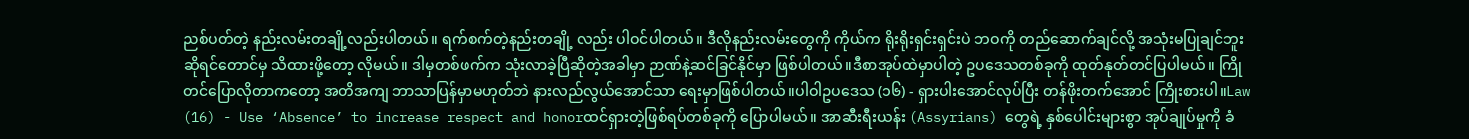ညစ်ပတ်တဲ့ နည်းလမ်းတချို့လည်းပါတယ်။ ရက်စက်တဲ့နည်းတချို့ လည်း ပါဝင်ပါတယ်။ ဒီလိုနည်းလမ်းတွေကို ကိုယ်က ရိုးရိုးရှင်းရှင်းပဲ ဘဝကို တည်ဆောက်ချင်လို့ အသုံးမပြုချင်ဘူး ဆိုရင်တောင်မှ သိထားဖို့တော့ လိုမယ်။ ဒါမှတစ်ဖက်က သုံးလာခဲ့ပြီဆိုတဲ့အခါမှာ ဉာဏ်နဲ့ဆင်ခြင်နိုင်မှာ ဖြစ်ပါတယ်။ဒီစာအုပ်ထဲမှာပါတဲ့ ဥပဒေသတစ်ခုကို ထုတ်နုတ်တင်ပြပါမယ်။ ကြိုတင်ပြောလိုတာကတော့ အတိအကျ ဘာသာပြန်မှာမဟုတ်ဘဲ နားလည်လွယ်အောင်သာ ရေးမှာဖြစ်ပါတယ်။ပါဝါဥပဒေသ (၁၆) - ရှားပါးအောင်လုပ်ပြီး တန်ဖိုးတက်အောင် ကြိုးစားပါ။Law (16) - Use ‘Absence’ to increase respect and honorထင်ရှားတဲ့ဖြစ်ရပ်တစ်ခုကို ပြောပါမယ်။ အာဆီးရီးယန်း (Assyrians) တွေရဲ့ နှစ်ပေါင်းများစွာ အုပ်ချုပ်မှုကို ခံ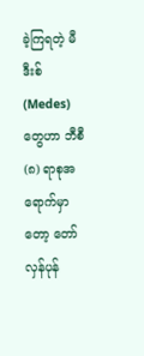ခဲ့ကြရတဲ့ မီဒီးစ် (Medes) တွေဟာ ဘီစီ(၈) ရာစုအရောက်မှာတော့ တော်လှန်ပုန်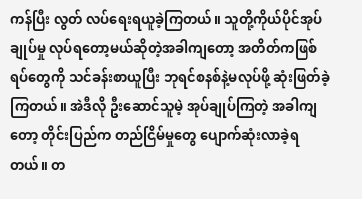ကန်ပြီး လွတ် လပ်ရေးရယူခဲ့ကြတယ်။ သူတို့ကိုယ်ပိုင်အုပ်ချုပ်မှု လုပ်ရတော့မယ်ဆိုတဲ့အခါကျတော့ အတိတ်ကဖြစ်ရပ်တွေကို သင်ခန်းစာယူပြီး ဘုရင်စနစ်နဲ့မလုပ်ဖို့ ဆုံးဖြတ်ခဲ့ကြတယ်။ အဲဒီလို ဦးဆောင်သူမဲ့ အုပ်ချုပ်ကြတဲ့ အခါကျတော့ တိုင်းပြည်က တည်ငြိမ်မှုတွေ ပျောက်ဆုံးလာခဲ့ရတယ်။ တ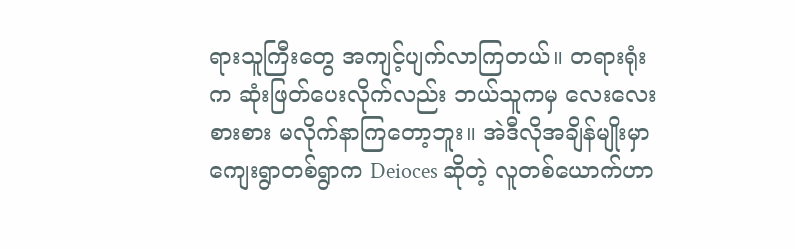ရားသူကြီးတွေ အကျင့်ပျက်လာကြတယ်။ တရားရုံးက ဆုံးဖြတ်ပေးလိုက်လည်း ဘယ်သူကမှ လေးလေးစားစား မလိုက်နာကြတော့ဘူး။ အဲဒီလိုအချိန်မျိုးမှာ ကျေးရွာတစ်ရွာက Deioces ဆိုတဲ့ လူတစ်ယောက်ဟာ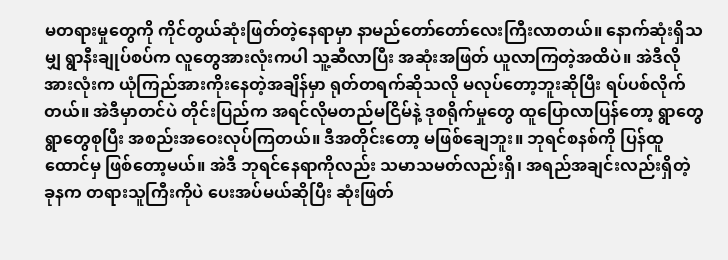မတရားမှုတွေကို ကိုင်တွယ်ဆုံးဖြတ်တဲ့နေရာမှာ နာမည်တော်တော်လေးကြီးလာတယ်။ နောက်ဆုံးရှိသမျှ ရွာနီးချုပ်စပ်က လူတွေအားလုံးကပါ သူ့ဆီလာပြီး အဆုံးအဖြတ် ယူလာကြတဲ့အထိပဲ။ အဲဒီလို အားလုံးက ယုံကြည်အားကိုးနေတဲ့အချိန်မှာ ရုတ်တရက်ဆိုသလို မလုပ်တော့ဘူးဆိုပြီး ရပ်ပစ်လိုက်တယ်။ အဲဒီမှာတင်ပဲ တိုင်းပြည်က အရင်လိုမတည်မငြိမ်နဲ့ ဒုစရိုက်မှုတွေ ထူပြောလာပြန်တော့ ရွာတွေရွာတွေစုပြီး အစည်းအဝေးလုပ်ကြတယ်။ ဒီအတိုင်းတော့ မဖြစ်ချေဘူး။ ဘုရင်စနစ်ကို ပြန်ထူထောင်မှ ဖြစ်တော့မယ်။ အဲဒီ ဘုရင်နေရာကိုလည်း သမာသမတ်လည်းရှိ၊ အရည်အချင်းလည်းရှိတဲ့ ခုနက တရားသူကြီးကိုပဲ ပေးအပ်မယ်ဆိုပြီး ဆုံးဖြတ်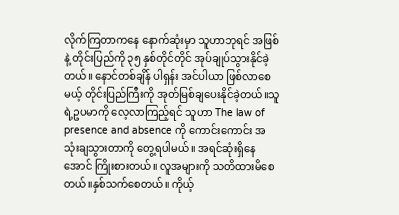လိုက်ကြတာကနေ နောက်ဆုံးမှာ သူဟာဘုရင် အဖြစ်နဲ့ တိုင်းပြည်ကို ၃၅ နှစ်တိုင်တိုင် အုပ်ချုပ်သွားနိုင်ခဲ့တယ်။ နောင်တစ်ချိန် ပါရှန်း အင်ပါယာ ဖြစ်လာစေမယ့် တိုင်းပြည်ကြီးကို အုတ်မြစ်ချပေးနိုင်ခဲ့တယ်။သူရဲ့ဥပမာကို လေ့လာကြည့်ရင် သူဟာ The law of presence and absence ကို ကောင်းကောင်း အသုံးချသွားတာကို တွေ့ရပါမယ်။ အရင်ဆုံးရှိနေအောင် ကြိုးစားတယ်။ လူအများကို သတိထားမိစေတယ်။နှစ်သက်စေတယ်။ ကိုယ့်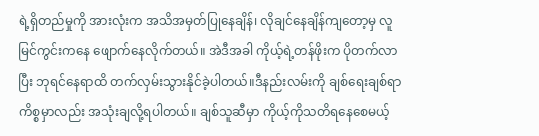ရဲ့ရှိတည်မှုကို အားလုံးက အသိအမှတ်ပြုနေချိန်၊ လိုချင်နေချိန်ကျတော့မှ လူမြင်ကွင်းကနေ ဖျောက်နေလိုက်တယ်။ အဲဒီအခါ ကိုယ့်ရဲ့တန်ဖိုးက ပိုတက်လာပြီး ဘုရင်နေရာထိ တက်လှမ်းသွားနိုင်ခဲ့ပါတယ်။ဒီနည်းလမ်းကို ချစ်ရေးချစ်ရာ ကိစ္စမှာလည်း အသုံးချလို့ရပါတယ်။ ချစ်သူဆီမှာ ကိုယ့်ကိုသတိရနေစေမယ့်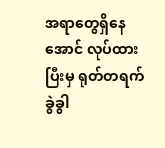အရာတွေရှိနေအောင် လုပ်ထားပြီးမှ ရုတ်တရက် ခွဲခွါ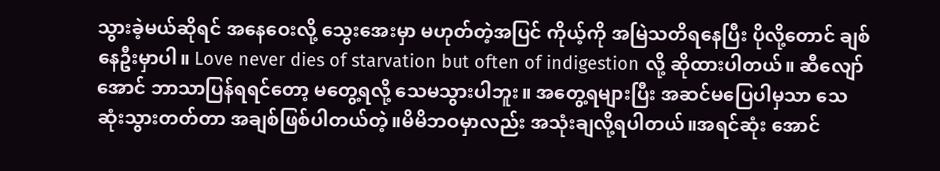သွားခဲ့မယ်ဆိုရင် အနေဝေးလို့ သွေးအေးမှာ မဟုတ်တဲ့အပြင် ကိုယ့်ကို အမြဲသတိရနေပြီး ပိုလို့တောင် ချစ်နေဦးမှာပါ။ Love never dies of starvation but often of indigestion လို့ ဆိုထားပါတယ်။ ဆီလျော်အောင် ဘာသာပြန်ရရင်တော့ မတွေ့ရလို့ သေမသွားပါဘူး။ အတွေ့ရများပြီး အဆင်မပြေပါမှသာ သေဆုံးသွားတတ်တာ အချစ်ဖြစ်ပါတယ်တဲ့။မိမိဘဝမှာလည်း အသုံးချလို့ရပါတယ်။အရင်ဆုံး အောင်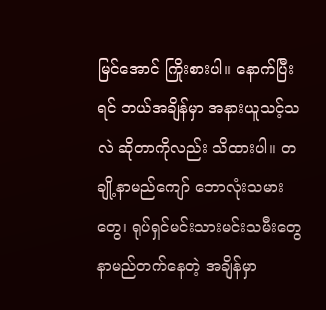မြင်အောင် ကြိုးစားပါ။ နောက်ပြီးရင် ဘယ်အချိန်မှာ အနားယူသင့်သလဲ ဆိုတာကိုလည်း သိထားပါ။ တချို့နာမည်ကျော် ဘောလုံးသမားတွေ၊ ရုပ်ရှင်မင်းသားမင်းသမီးတွေ နာမည်တက်နေတဲ့ အချိန်မှာ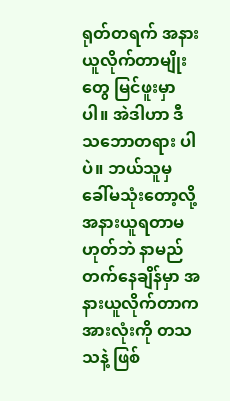ရုတ်တရက် အနားယူလိုက်တာမျိုးတွေ မြင်ဖူးမှာပါ။ အဲဒါဟာ ဒီသဘောတရား ပါပဲ။ ဘယ်သူမှ ခေါ်မသုံးတော့လို့ အနားယူရတာမဟုတ်ဘဲ နာမည်တက်နေချိန်မှာ အနားယူလိုက်တာက အားလုံးကို တသသနဲ့ ဖြစ်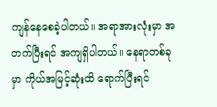ကျန်နေစေခဲ့ပါတယ်။ အရာအားလုံးမှာ အတက်ပြီးရင် အကျရှိပါတယ်။ နေရာတစ်ခု မှာ ကိုယ်အမြင့်ဆုံးထိ ရောက်ပြီးရင်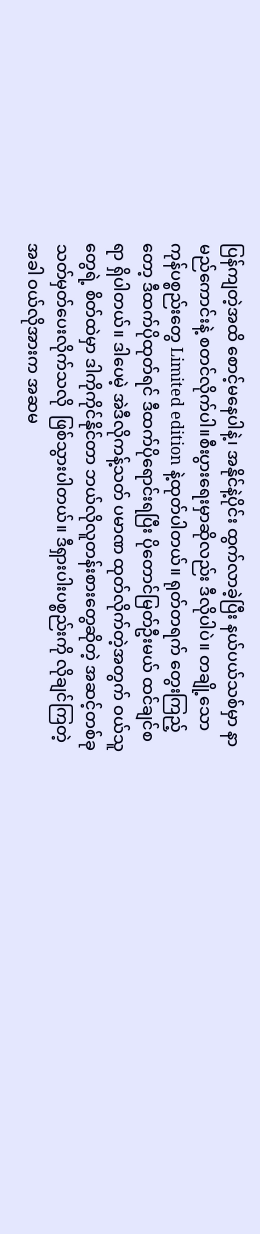ပြန်ကျတဲ့အထိ စောင့်မနေပါနဲ့၊ အနိုင်နဲ့ပိုင်း ထွက်လာခဲ့ပြီး နယ်ပယ်သစ်မှာ နာမည်ကောင်းနဲ့ စတင်လိုက်ပါ။စီးပွားရေးမှာဆိုလည်း ဒီလိုပါပဲ။ တချို့သော ကုန်ပစ္စည်းတွေ Limited edition နဲ့ထုတ်ပါတယ်။ ရုတ်တရက် တွေးကြည့်တော့ ဒီထက်ပိုထုတ်ရင် ဒီထက်ပိုရောင်းရပြီး ပိုတောင်မြတ်ဦးမယ် ထင်ချင်စရာ ရှိပါတယ်။ ဒါပေမဲ့ အဲဒီလိုကန့်သတ် ပမာဏ ထုတ်လိုက်တဲ့အတွက် ဝယ်သူတွေရဲ့ စိတ်ထဲမှာ ဒါကိုကိုင်နိုင်တာ ဘယ်လိုလူတန်းစားတွေဆိုတဲ့ အဆင့်တစ်ခု သတ်မှတ်ပေးလိုက်သလို  ဖြစ်သွားပါတယ်။ ဒီရှားပါးပစ္စည်းကို လိုချင်ကြတဲ့အခါ ဝယ်လိုအားက အဆမ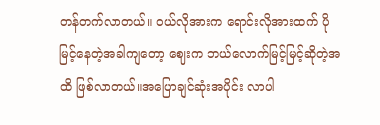တန်တက်လာတယ်။ ဝယ်လိုအားက ရောင်းလိုအားထက် ပိုမြင့်နေတဲ့အခါကျတော့ ဈေးက ဘယ်လောက်မြင့်မြင့်ဆိုတဲ့အထိ ဖြစ်လာတယ်။အပြောချင်ဆုံးအပိုင်း လာပါ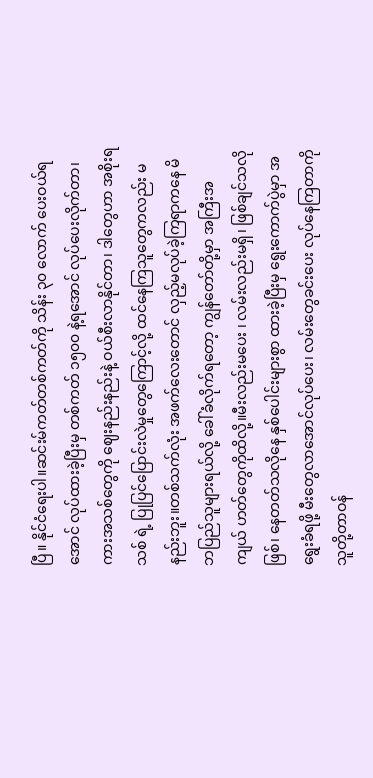ပြီ။ နိုင်ငံရေးပါ။ဆင်းမ်ကတ်တစ်ကတ်ကို သိန်း ၃၀ လောက် ပေးဝယ်ရအောင် လုပ်ထားခဲ့ပြီးမှ တစ်ကတ် ၁၅၀၀ နဲ့ရအောင် လုပ်ပေးလိုက်တာ၊ ကားအသစ်တွေကို ဈေးနည်းနည်းနဲ့ ဝယ်စီးလာနိုင်တာ၊ ဒါတွေဟာ အစိုးရသစ် ရဲ့ ပြုပြင်ပြောင်းလဲမှုတွေကြောင့်လို့ ထင်နေကြသူတွေကလည်း မနည်းဘူး။တစ်သက်လုံး အဖက်လေးတောင် လှည့်မလုပ်ခဲ့ကြရာကနေ မိဘပြည်သူများရယ်လို့ ခေါ်ခံလိုက်ရတော့ ကျွန်တော်တို့မှာ အကြီးအကျယ် ဟတ်တွေကိုထိလို့။မီးလည်းမပေး ၊ လမ်းလည်းမရှိ၊ ဖြစ်ချင်သလိုဖြစ်၊ နေတတ်သလိုနေ နှစ်ပေါင်းများစွာ ထားခဲ့ပြီးမှ ရွေးကောက်ပွဲမှာ အရွေးခံရဖို့ မီးတွေလာအောင်လုပ်ပေး၊ လမ်းတွေခင်းပေး လုပ်နေကြတာကို သူတို့တာဝန်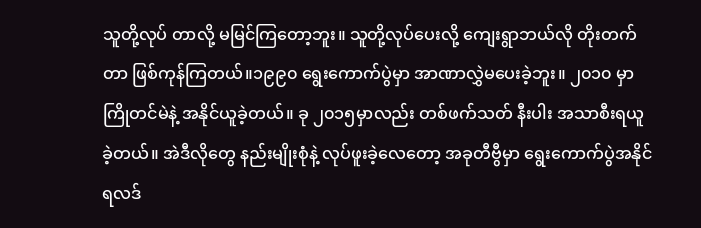သူတို့လုပ် တာလို့ မမြင်ကြတော့ဘူး။ သူတို့လုပ်ပေးလို့ ကျေးရွာဘယ်လို တိုးတက်တာ ဖြစ်ကုန်ကြတယ်။၁၉၉၀ ရွေးကောက်ပွဲမှာ အာဏာလွှဲမပေးခဲ့ဘူး။ ၂၀၁၀ မှာ ကြိုတင်မဲနဲ့ အနိုင်ယူခဲ့တယ်။ ခု ၂၀၁၅မှာလည်း တစ်ဖက်သတ် နီးပါး အသာစီးရယူခဲ့တယ်။ အဲဒီလိုတွေ နည်းမျိုးစုံနဲ့ လုပ်ဖူးခဲ့လေတော့ အခုတီဗွီမှာ ရွေးကောက်ပွဲအနိုင်ရလဒ်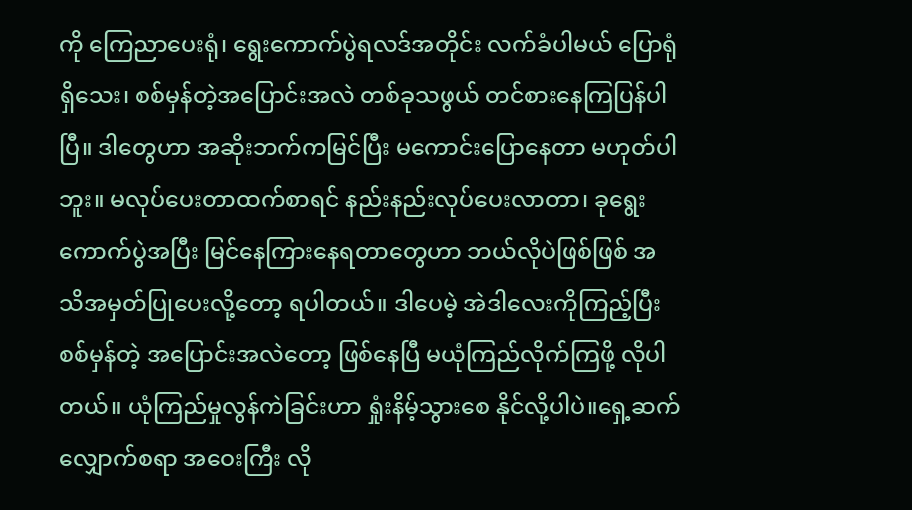ကို ကြေညာပေးရုံ၊ ရွေးကောက်ပွဲရလဒ်အတိုင်း လက်ခံပါမယ် ပြောရုံရှိသေး၊ စစ်မှန်တဲ့အပြောင်းအလဲ တစ်ခုသဖွယ် တင်စားနေကြပြန်ပါပြီ။ ဒါတွေဟာ အဆိုးဘက်ကမြင်ပြီး မကောင်းပြောနေတာ မဟုတ်ပါဘူး။ မလုပ်ပေးတာထက်စာရင် နည်းနည်းလုပ်ပေးလာတာ၊ ခုရွေးကောက်ပွဲအပြီး မြင်နေကြားနေရတာတွေဟာ ဘယ်လိုပဲဖြစ်ဖြစ် အသိအမှတ်ပြုပေးလို့တော့ ရပါတယ်။ ဒါပေမဲ့ အဲဒါလေးကိုကြည့်ပြီး စစ်မှန်တဲ့ အပြောင်းအလဲတော့ ဖြစ်နေပြီ မယုံကြည်လိုက်ကြဖို့ လိုပါတယ်။ ယုံကြည်မှုလွန်ကဲခြင်းဟာ ရှုံးနိမ့်သွားစေ နိုင်လို့ပါပဲ။ရှေ့ဆက်လျှောက်စရာ အဝေးကြီး လို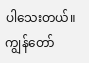ပါသေးတယ်။ ကျွန်တော်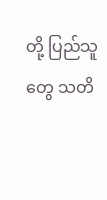တို့ ပြည်သူတွေ သတိ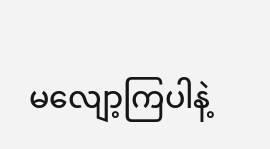မလျော့ကြပါနဲ့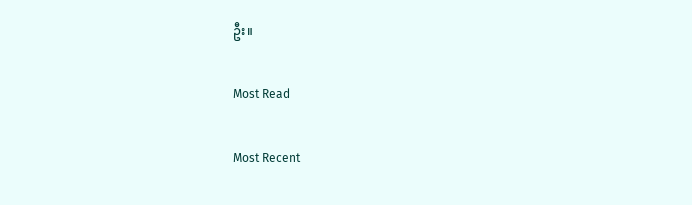ဦး။

Most Read

Most Recent